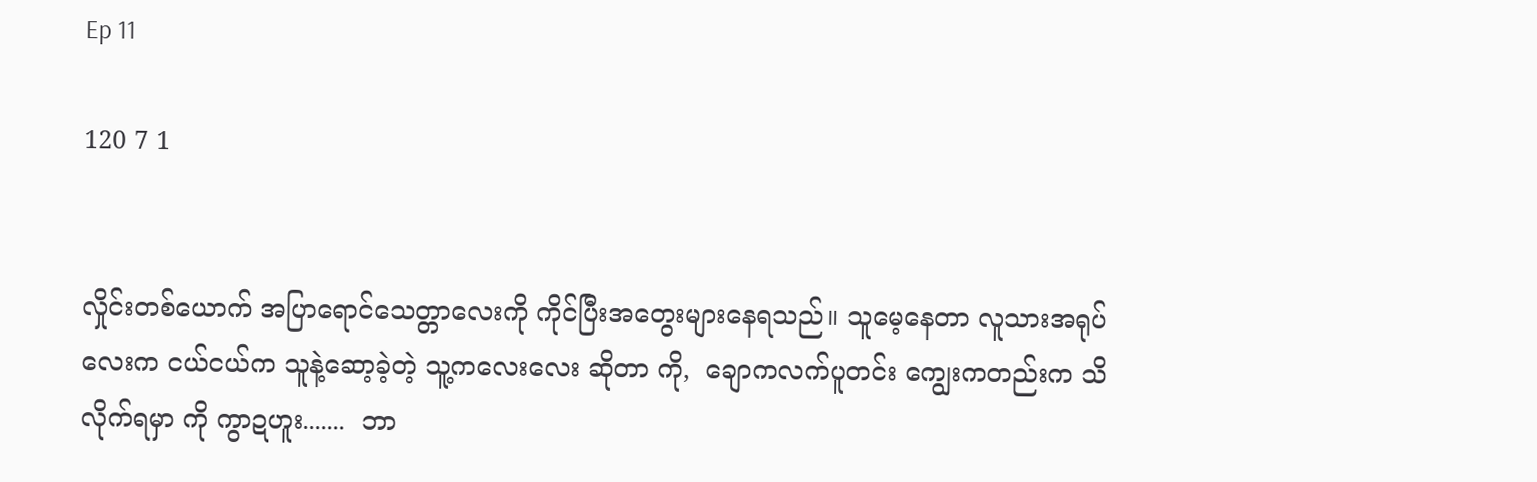Ep 11

120 7 1


လှိုင်းတစ်ယောက် အပြာရောင်သေတ္တာလေးကို ကိုင်ပြီးအတွေးများနေရသည်။ သူမေ့နေတာ လူသားအရုပ်လေးက ငယ်ငယ်က သူနဲ့ဆော့ခဲ့တဲ့ သူ့ကလေးလေး ဆိုတာ ကို,  ချောကလက်ပူတင်း ကျွေးကတည်းက သိလိုက်ရမှာ ကို ကွာဍဟူး.......  ဘာ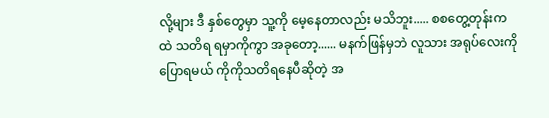လို့များ ဒီ နှစ်တွေမှာ သူ့ကို မေ့နေတာလည်း မသိဘူး..... စစတွေ့တုန်းက ထဲ သတိရ ရမှာကိုကွာ အခုတော့...... မနက်ဖြန်မှဘဲ လူသား အရုပ်လေးကို ပြောရမယ် ကိုကိုသတိရနေပီဆိုတဲ့ အ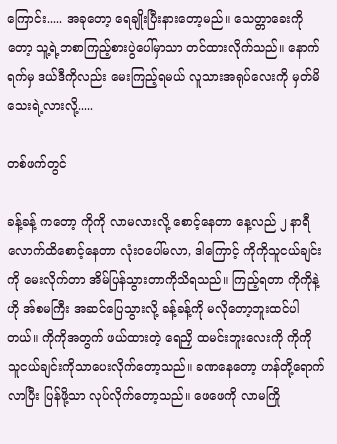ကြောင်း..... အခုတော့ ရေချိုးပြီးနားတော့မည်။ သေတ္တာခေးကိုတော့ သူ့ရဲ့ဘစာကြည့်စားပွဲပေါ်မှာသာ တင်ထားလိုက်သည်။ နောက်ရက်မှ ဒယ်ဒီကိုလည်း မေးကြည့်ရမယ် လူသားအရုပ်လေးကို မှတ်မိသေးရဲ့လားလို့.....

တစ်ဖက်တွင်

ခန့်ခန့် ကတော့ ကိုကို လာမလားလို့ စောင့်နေတာ နေ့လည် ၂ နာရီ လောက်ထိစောင့်နေတာ လုံးဝပေါ်မလာ, ဒါကြောင့် ကိုကိုသူငယ်ချင်းကို မေးလိုက်တာ အိမ်ပြန်သွားတာကိုသိရသည်။ ကြည့်ရတာ ကိုကိုနဲ့ ဟို အ်စမကြီး အဆင်ပြေသွားလို့ ခန့်ခန့်ကို မလိုတော့ဘူးထင်ပါတယ်။ ကိုကိုအတွက် ဖယ်ထားတဲ့ ရေညှိ ထမင်းဘူးလေးကို ကိုကို သူငယ်ချင်းကိုသာပေးလိုက်တော့သည်။ ခဏနေတော့ ဟန်တို့ရောက်လာပြီး ပြန်ဖို့သာ လုပ်လိုက်တော့သည်။ ဖေဖေကို လာမကြို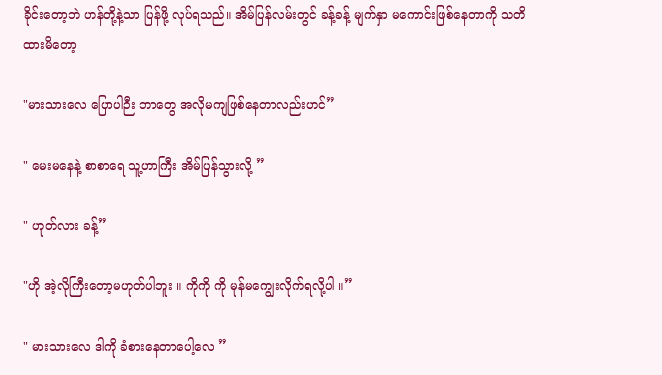ခိုင်းတော့ဘဲ ဟန်တို့နဲ့သာ ပြန်ဖို့ လုပ်ရသည်။ အိမ်ပြန်လမ်းတွင် ခန့်ခန့် မျက်နှာ မကောင်းဖြစ်နေတာကို သတိထားမိတော့

"မားသားလေ ပြောပါဉီး ဘာတွေ အလိုမကျဖြစ်နေတာလည်းဟင်”

" မေးမနေနဲ့ စာစာရေ သူ့ဟာကြီး အိမ်ပြန်သွားလို့ ”

" ဟုတ်လား ခန့်”

"ဟို အဲ့လိုကြီးတော့မဟုတ်ပါဘူး ။ ကိုကို ကို မုန်မကျွေးလိုက်ရလို့ပါ ။”

" မားသားလေ ဒါကို ခံစားနေတာပေါ့လေ ”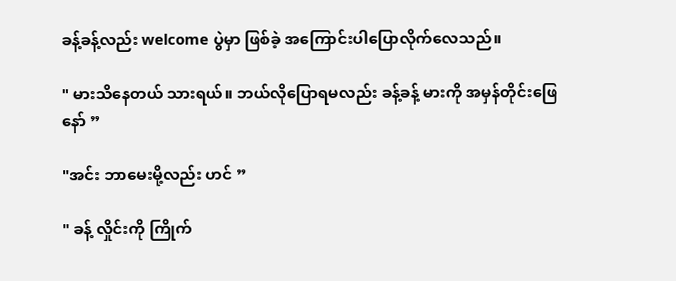ခန့်ခန့်လည်း welcome ပွဲမှာ ဖြစ်ခဲ့ အကြောင်းပါပြောလိုက်လေသည်။

" မားသိနေတယ် သားရယ်။ ဘယ်လိုပြောရမလည်း ခန့်ခန့် မားကို အမှန်တိုင်းဖြေနော် ”

"အင်း ဘာမေးမို့လည်း ဟင် ”

" ခန့် လှိုင်းကို ကြိုက်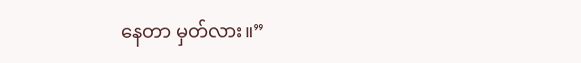နေတာ မှတ်လား။”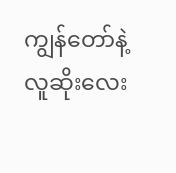ကျွန်တော်နဲ့ လူဆိုးလေး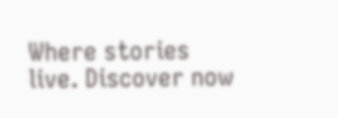Where stories live. Discover now